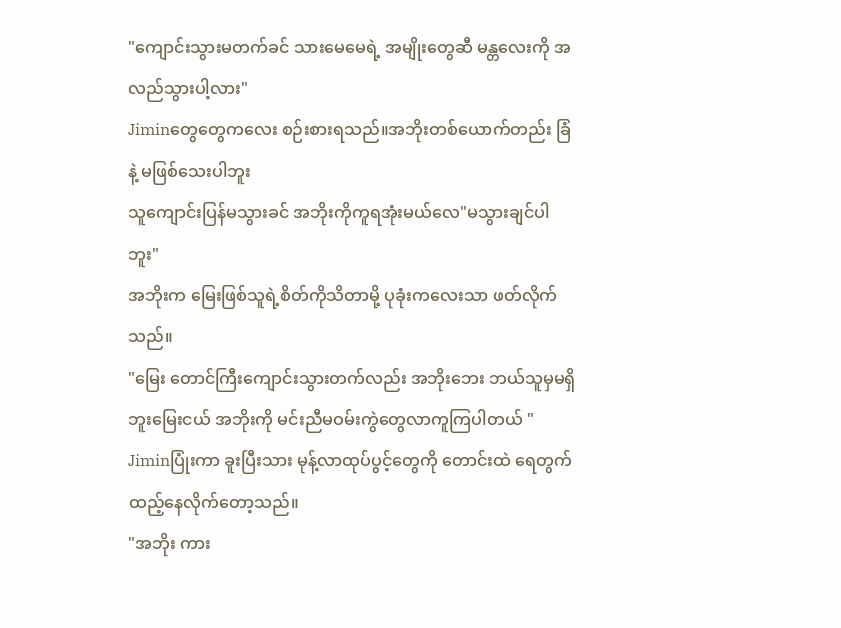"ကျောင်းသွားမတက်ခင် သားမေမေရဲ့ အမျိုးတွေဆီ မန္တလေးကို အလည်သွားပါ့လား"
Jiminတွေတွေကလေး စဉ်းစားရသည်။အဘိုးတစ်ယောက်တည်း ခြံနဲ့ မဖြစ်သေးပါဘူး
သူကျောင်းပြန်မသွားခင် အဘိုးကိုကူရအုံးမယ်လေ"မသွားချင်ပါဘူး"
အဘိုးက မြေးဖြစ်သူရဲ့စိတ်ကိုသိတာမို့ ပုခုံးကလေးသာ ဖတ်လိုက်သည်။
"မြေး တောင်ကြီးကျောင်းသွားတက်လည်း အဘိုးဘေး ဘယ်သူမှမရှိဘူးမြေးငယ် အဘိုးကို မင်းညီမဝမ်းကွဲတွေလာကူကြပါတယ် "
Jiminပြုံးကာ ခူးပြီးသား မုန့်လာထုပ်ပွင့်တွေကို တောင်းထဲ ရေတွက် ထည့်နေလိုက်တော့သည်။
"အဘိုး ကား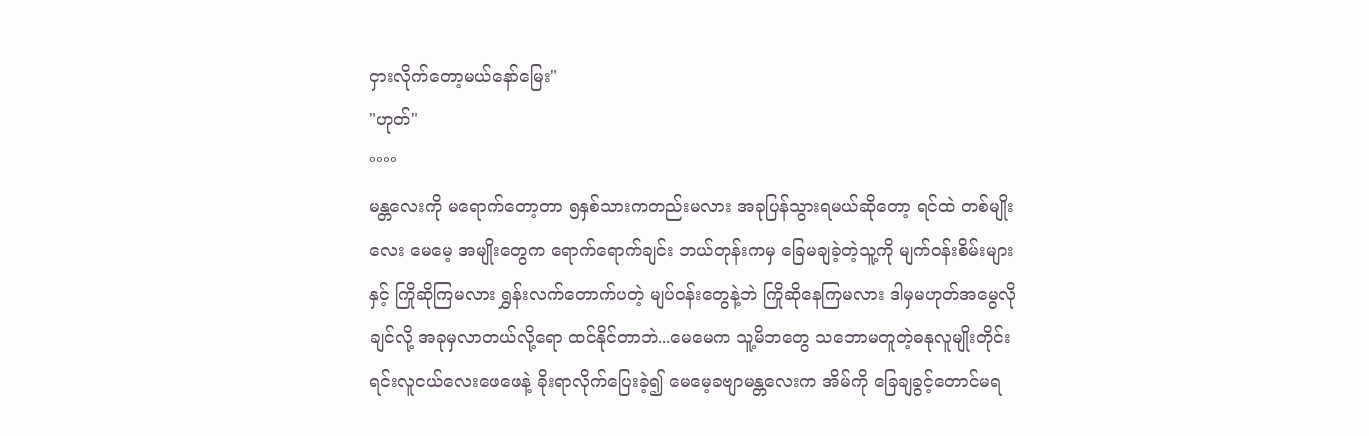ငှားလိုက်တော့မယ်နော်မြေး"
"ဟုတ်"
°°°°
မန္တလေးကို မရောက်တော့တာ ၅နှစ်သားကတည်းမလား အခုပြန်သွားရမယ်ဆိုတော့ ရင်ထဲ တစ်မျိုးလေး မေမေ့ အမျိုးတွေက ရောက်ရောက်ချင်း ဘယ်တုန်းကမှ ခြေမချခဲ့တဲ့သူ့ကို မျက်ဝန်းစိမ်းများနှင့် ကြိုဆိုကြမလား ရွှန်းလက်တောက်ပတဲ့ မျပ်ဝန်းတွေနဲ့ဘဲ ကြိုဆိုနေကြမလား ဒါမှမဟုတ်အမွေလိုချင်လို့ အခုမှလာတယ်လို့ရော ထင်နိုင်တာဘဲ...မေမေက သူ့မိဘတွေ သဘောမတူတဲ့ဓနုလူမျိုးတိုင်းရင်းလူငယ်လေးဖေဖေနဲ့ ခိုးရာလိုက်ပြေးခဲ့၍ မေမေ့ခဗျာမန္တလေးက အိမ်ကို ခြေချခွင့်တောင်မရ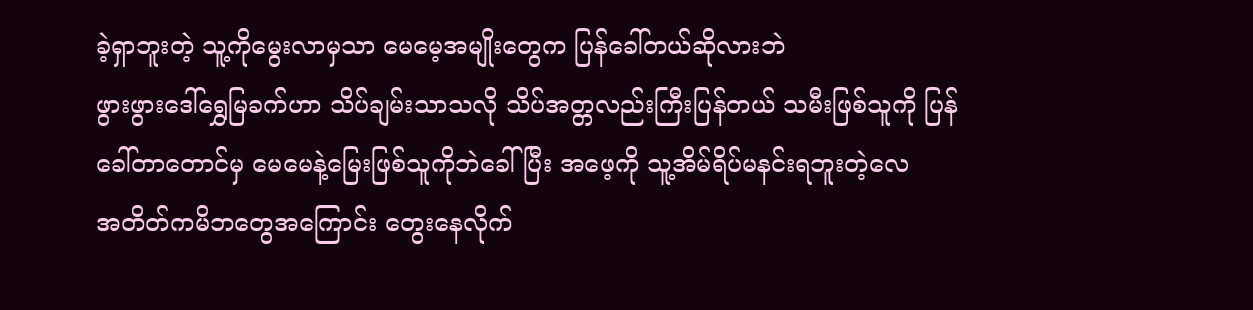ခဲ့ရှာဘူးတဲ့ သူ့ကိုမွေးလာမှသာ မေမေ့အမျိုးတွေက ပြန်ခေါ်တယ်ဆိုလားဘဲ
ဖွားဖွားဒေါ်ရွှေမြခက်ဟာ သိပ်ချမ်းသာသလို သိပ်အတ္တလည်းကြီးပြန်တယ် သမီးဖြစ်သူကို ပြန်ခေါ်တာတောင်မှ မေမေနဲ့မြေးဖြစ်သူကိုဘဲခေါ်ပြီး အဖေ့ကို သူ့အိမ်ရိပ်မနင်းရဘူးတဲ့လေ
အတိတ်ကမိဘတွေအကြောင်း တွေးနေလိုက်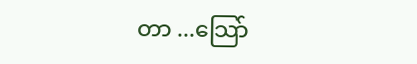တာ ...သြော်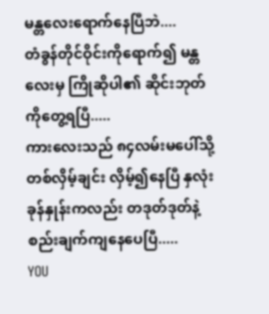မန္တလေးရောက်နေပြီဘဲ....
တံခွန်တိုင်ဝိုင်းကိုရောက်၍ မန္တလေးမှ ကြိုဆိုပါ၏ ဆိုင်းဘုတ်ကိုတွေ့ရပြီ.....
ကားလေးသည် ၈၄လမ်းမပေါ်သို့ တစ်လှိမ့်ချင်း လှိမ့်၍နေပြီ နှလုံးခုန်နှုန်းကလည်း တဒုတ်ဒုတ်နဲ့စည်းချက်ကျနေပေပြီ.....
YOU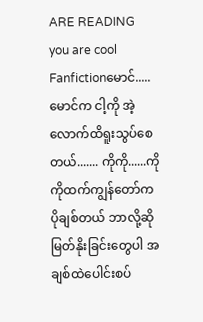ARE READING
you are cool
Fanfictionမောင်.....မောင်က ငါ့ကို အဲ့လောက်ထိရူးသွပ်စေတယ်....... ကိုကို......ကိုကိုထက်ကျွန်တော်က ပိုချစ်တယ် ဘာလို့ဆို မြတ်နိုးခြင်းတွေပါ အချစ်ထဲပေါင်းစပ်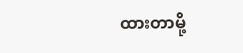ထားတာမို့